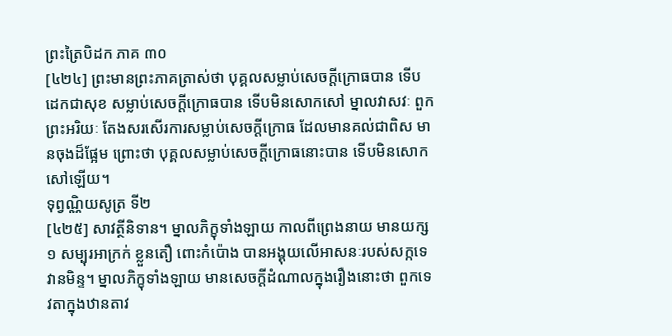ព្រះត្រៃបិដក ភាគ ៣០
[៤២៤] ព្រះមានព្រះភាគត្រាស់ថា បុគ្គលសម្លាប់សេចក្តីក្រោធបាន ទើបដេកជាសុខ សម្លាប់សេចក្តីក្រោធបាន ទើបមិនសោកសៅ ម្នាលវាសវៈ ពួកព្រះអរិយៈ តែងសរសើរការសម្លាប់សេចក្តីក្រោធ ដែលមានគល់ជាពិស មានចុងដ៏ផ្អែម ព្រោះថា បុគ្គលសម្លាប់សេចក្តីក្រោធនោះបាន ទើបមិនសោកសៅឡើយ។
ទុព្វណ្ណិយសូត្រ ទី២
[៤២៥] សាវត្ថីនិទាន។ ម្នាលភិក្ខុទាំងឡាយ កាលពីព្រេងនាយ មានយក្ស១ សម្បុរអាក្រក់ ខ្លួនតឿ ពោះកំប៉ោង បានអង្គុយលើអាសនៈរបស់សក្កទេវានមិន្ទ។ ម្នាលភិក្ខុទាំងឡាយ មានសេចក្តីដំណាលក្នុងរឿងនោះថា ពួកទេវតាក្នុងឋានតាវ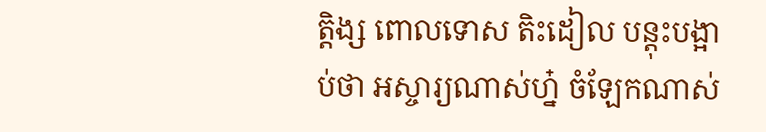ត្តិង្ស ពោលទោស តិះដៀល បន្តុះបង្អាប់ថា អស្ចារ្យណាស់ហ្ន៎ ចំឡែកណាស់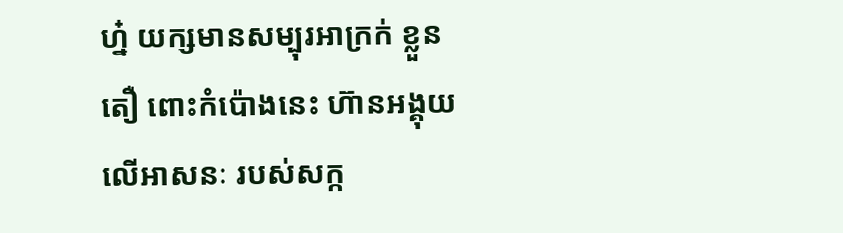ហ្ន៎ យក្សមានសម្បុរអាក្រក់ ខ្លួនតឿ ពោះកំប៉ោងនេះ ហ៊ានអង្គុយលើអាសនៈ របស់សក្ក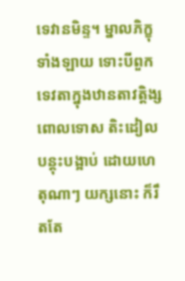ទេវានមិន្ទ។ ម្នាលភិក្ខុទាំងឡាយ ទោះបីពួកទេវតាក្នុងឋានតាវត្តិង្ស ពោលទោស តិះដៀល បន្តុះបង្អាប់ ដោយហេតុណាៗ យក្សនោះ ក៏រឹតតែ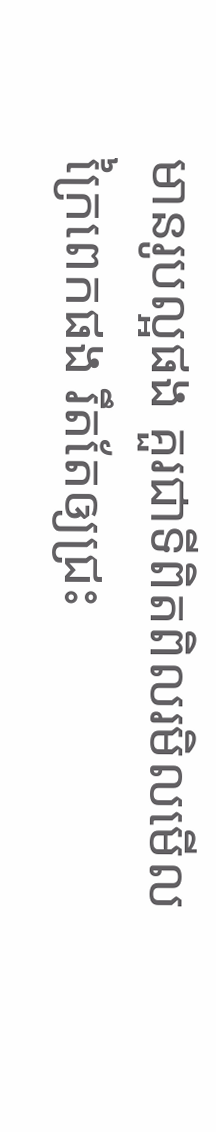មានរូបល្អផង គួរជាទីពិតពិលរមិលមើលក្រៃពេកផង រឹតតែឲ្យជ្រះ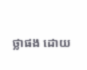ថ្លាផង ដោយ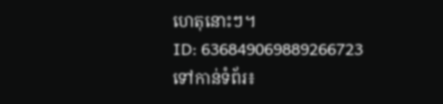ហេតុនោះៗ។
ID: 636849069889266723
ទៅកាន់ទំព័រ៖